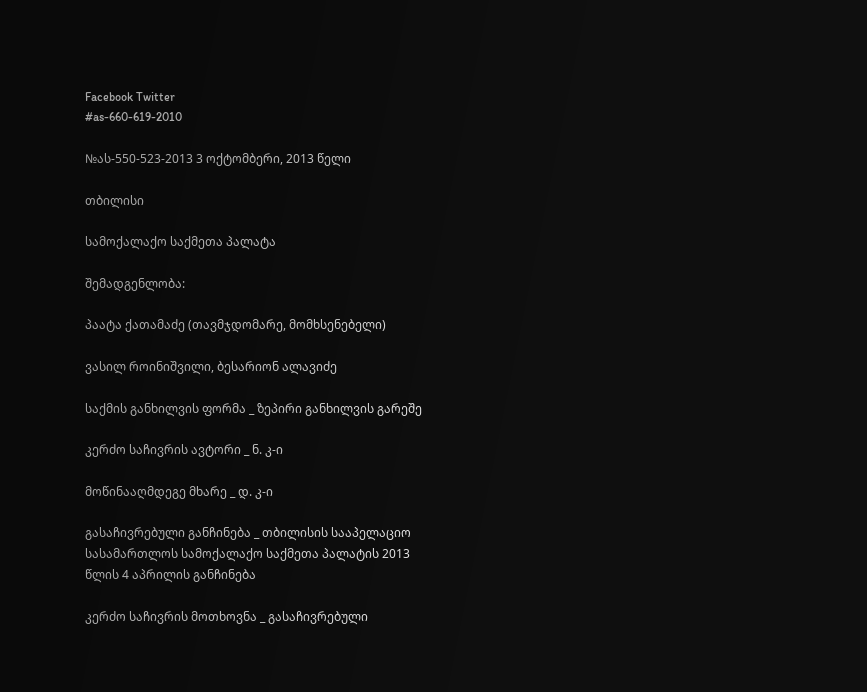Facebook Twitter
#as-660-619-2010

№ას-550-523-2013 3 ოქტომბერი, 2013 წელი

თბილისი

სამოქალაქო საქმეთა პალატა

შემადგენლობა:

პაატა ქათამაძე (თავმჯდომარე, მომხსენებელი)

ვასილ როინიშვილი, ბესარიონ ალავიძე

საქმის განხილვის ფორმა _ ზეპირი განხილვის გარეშე

კერძო საჩივრის ავტორი _ ნ. კ-ი

მოწინააღმდეგე მხარე _ დ. კ-ი

გასაჩივრებული განჩინება _ თბილისის სააპელაციო სასამართლოს სამოქალაქო საქმეთა პალატის 2013 წლის 4 აპრილის განჩინება

კერძო საჩივრის მოთხოვნა _ გასაჩივრებული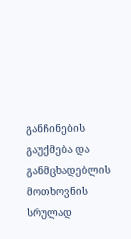განჩინების გაუქმება და განმცხადებლის მოთხოვნის სრულად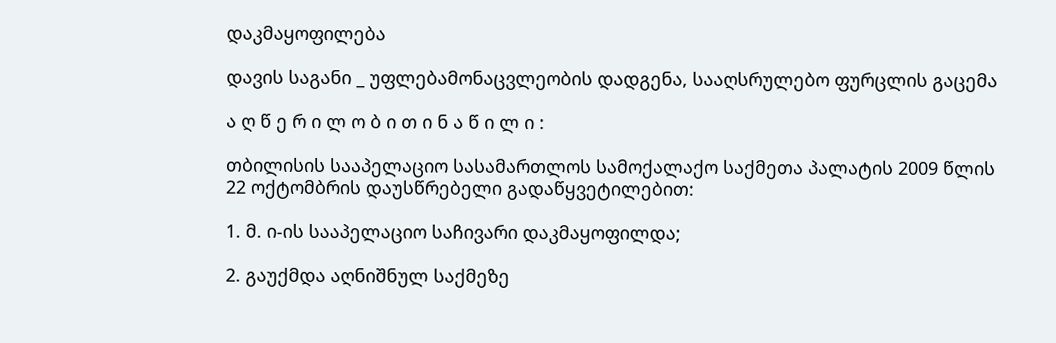დაკმაყოფილება

დავის საგანი _ უფლებამონაცვლეობის დადგენა, სააღსრულებო ფურცლის გაცემა

ა ღ წ ე რ ი ლ ო ბ ი თ ი ნ ა წ ი ლ ი :

თბილისის სააპელაციო სასამართლოს სამოქალაქო საქმეთა პალატის 2009 წლის 22 ოქტომბრის დაუსწრებელი გადაწყვეტილებით:

1. მ. ი-ის სააპელაციო საჩივარი დაკმაყოფილდა;

2. გაუქმდა აღნიშნულ საქმეზე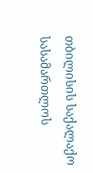თბილისის საქალაქო სასამართლოს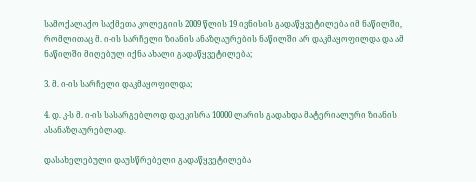სამოქალაქო საქმეთა კოლეგიის 2009 წლის 19 ივნისის გადაწყვეტილება იმ ნაწილში, რომლითაც მ. ი-ის სარჩელი ზიანის ანაზღაურების ნაწილში არ დაკმაყოფილდა და ამ ნაწილში მიღებულ იქნა ახალი გადაწყვეტილება;

3. მ. ი-ის სარჩელი დაკმაყოფილდა;

4. დ. კ-ს მ. ი-ის სასარგებლოდ დაეკისრა 10000 ლარის გადახდა მატერიალური ზიანის ასანაზღაურებლად.

დასახელებული დაუსწრებელი გადაწყვეტილება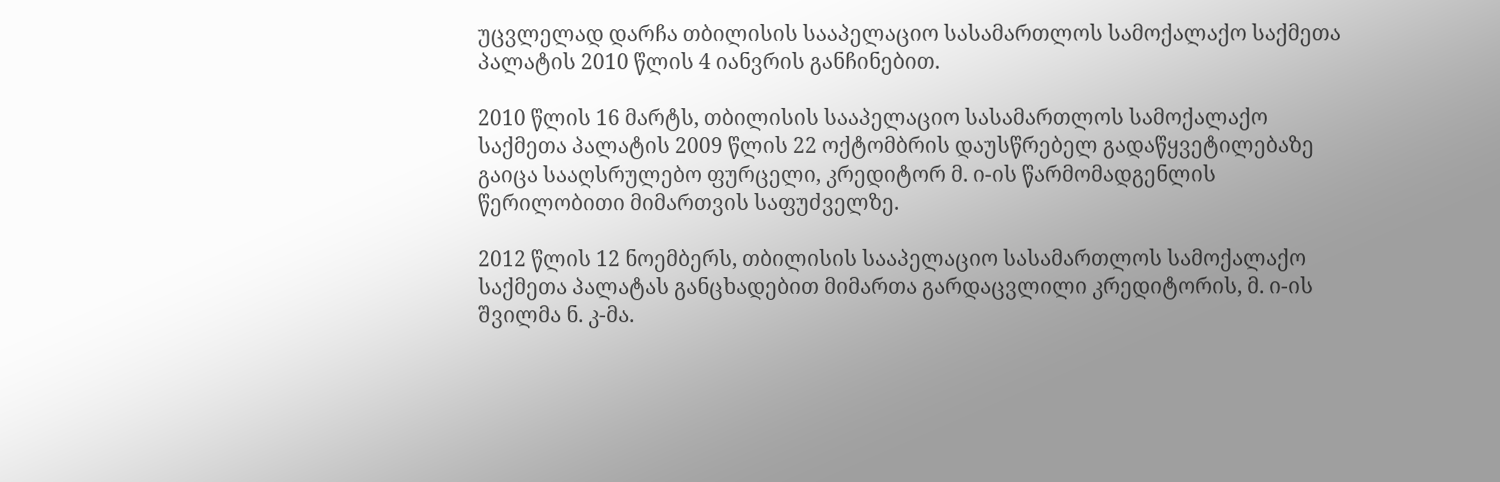უცვლელად დარჩა თბილისის სააპელაციო სასამართლოს სამოქალაქო საქმეთა პალატის 2010 წლის 4 იანვრის განჩინებით.

2010 წლის 16 მარტს, თბილისის სააპელაციო სასამართლოს სამოქალაქო საქმეთა პალატის 2009 წლის 22 ოქტომბრის დაუსწრებელ გადაწყვეტილებაზე გაიცა სააღსრულებო ფურცელი, კრედიტორ მ. ი-ის წარმომადგენლის წერილობითი მიმართვის საფუძველზე.

2012 წლის 12 ნოემბერს, თბილისის სააპელაციო სასამართლოს სამოქალაქო საქმეთა პალატას განცხადებით მიმართა გარდაცვლილი კრედიტორის, მ. ი-ის შვილმა ნ. კ-მა.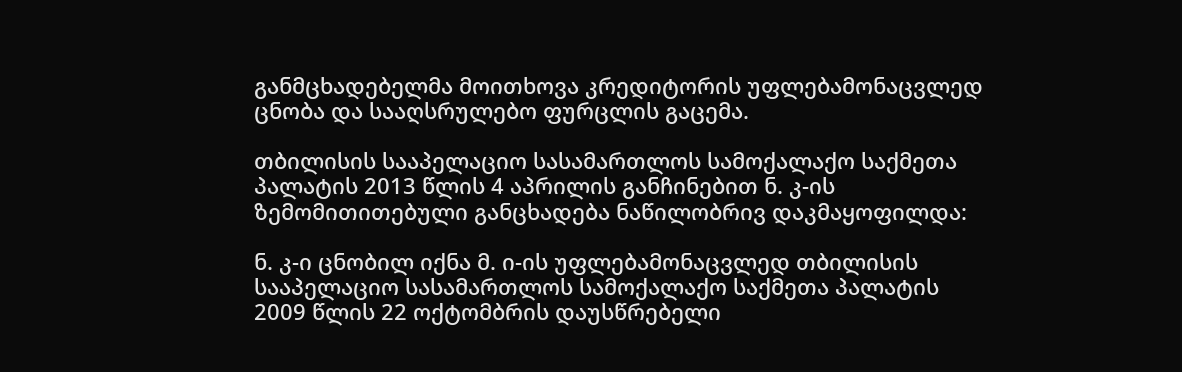განმცხადებელმა მოითხოვა კრედიტორის უფლებამონაცვლედ ცნობა და სააღსრულებო ფურცლის გაცემა.

თბილისის სააპელაციო სასამართლოს სამოქალაქო საქმეთა პალატის 2013 წლის 4 აპრილის განჩინებით ნ. კ-ის ზემომითითებული განცხადება ნაწილობრივ დაკმაყოფილდა:

ნ. კ-ი ცნობილ იქნა მ. ი-ის უფლებამონაცვლედ თბილისის სააპელაციო სასამართლოს სამოქალაქო საქმეთა პალატის 2009 წლის 22 ოქტომბრის დაუსწრებელი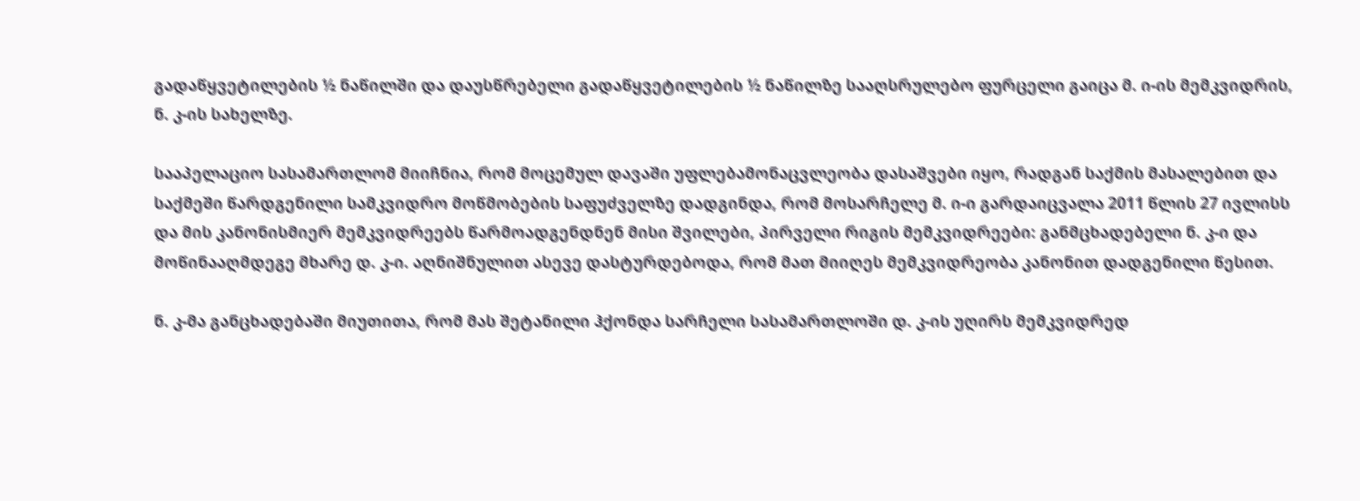გადაწყვეტილების ½ ნაწილში და დაუსწრებელი გადაწყვეტილების ½ ნაწილზე სააღსრულებო ფურცელი გაიცა მ. ი-ის მემკვიდრის, ნ. კ-ის სახელზე.

სააპელაციო სასამართლომ მიიჩნია, რომ მოცემულ დავაში უფლებამონაცვლეობა დასაშვები იყო, რადგან საქმის მასალებით და საქმეში წარდგენილი სამკვიდრო მოწმობების საფუძველზე დადგინდა, რომ მოსარჩელე მ. ი-ი გარდაიცვალა 2011 წლის 27 ივლისს და მის კანონისმიერ მემკვიდრეებს წარმოადგენდნენ მისი შვილები, პირველი რიგის მემკვიდრეები: განმცხადებელი ნ. კ-ი და მოწინააღმდეგე მხარე დ. კ-ი. აღნიშნულით ასევე დასტურდებოდა, რომ მათ მიიღეს მემკვიდრეობა კანონით დადგენილი წესით.

ნ. კ-მა განცხადებაში მიუთითა, რომ მას შეტანილი ჰქონდა სარჩელი სასამართლოში დ. კ-ის უღირს მემკვიდრედ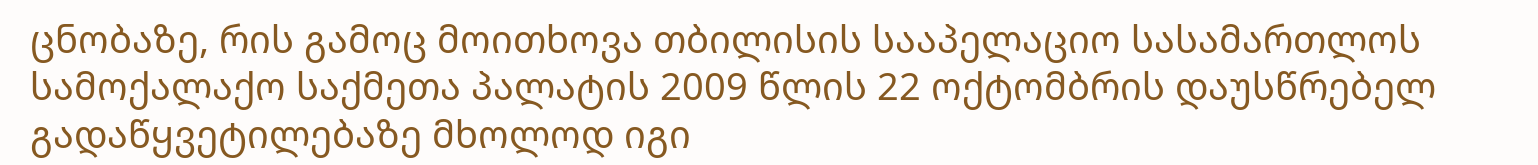ცნობაზე, რის გამოც მოითხოვა თბილისის სააპელაციო სასამართლოს სამოქალაქო საქმეთა პალატის 2009 წლის 22 ოქტომბრის დაუსწრებელ გადაწყვეტილებაზე მხოლოდ იგი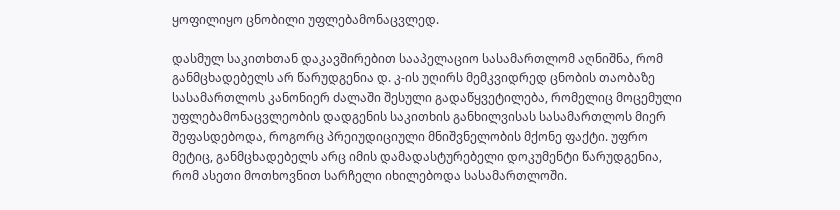ყოფილიყო ცნობილი უფლებამონაცვლედ.

დასმულ საკითხთან დაკავშირებით სააპელაციო სასამართლომ აღნიშნა, რომ განმცხადებელს არ წარუდგენია დ. კ-ის უღირს მემკვიდრედ ცნობის თაობაზე სასამართლოს კანონიერ ძალაში შესული გადაწყვეტილება, რომელიც მოცემული უფლებამონაცვლეობის დადგენის საკითხის განხილვისას სასამართლოს მიერ შეფასდებოდა, როგორც პრეიუდიციული მნიშვნელობის მქონე ფაქტი. უფრო მეტიც, განმცხადებელს არც იმის დამადასტურებელი დოკუმენტი წარუდგენია, რომ ასეთი მოთხოვნით სარჩელი იხილებოდა სასამართლოში.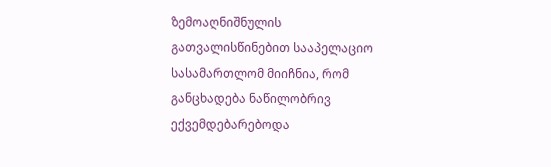ზემოაღნიშნულის გათვალისწინებით სააპელაციო სასამართლომ მიიჩნია, რომ განცხადება ნაწილობრივ ექვემდებარებოდა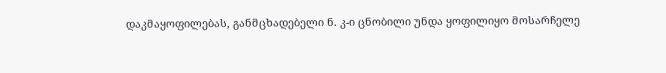დაკმაყოფილებას, განმცხადებელი ნ. კ-ი ცნობილი უნდა ყოფილიყო მოსარჩელე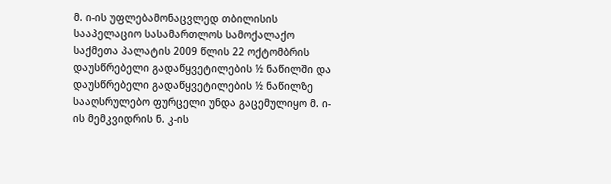მ. ი-ის უფლებამონაცვლედ თბილისის სააპელაციო სასამართლოს სამოქალაქო საქმეთა პალატის 2009 წლის 22 ოქტომბრის დაუსწრებელი გადაწყვეტილების ½ ნაწილში და დაუსწრებელი გადაწყვეტილების ½ ნაწილზე სააღსრულებო ფურცელი უნდა გაცემულიყო მ. ი-ის მემკვიდრის ნ. კ-ის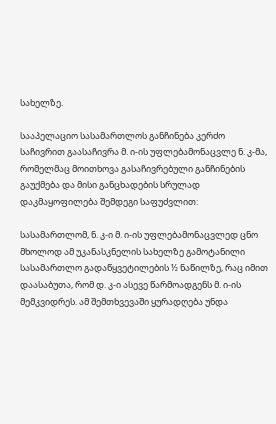სახელზე.

სააპელაციო სასამართლოს განჩინება კერძო საჩივრით გაასაჩივრა მ. ი-ის უფლებამონაცვლე ნ. კ-მა, რომელმაც მოითხოვა გასაჩივრებული განჩინების გაუქმება და მისი განცხადების სრულად დაკმაყოფილება შემდეგი საფუძვლით:

სასამართლომ, ნ. კ-ი მ. ი-ის უფლებამონაცვლედ ცნო მხოლოდ ამ უკანასკნელის სახელზე გამოტანილი სასამართლო გადაწყვეტილების ½ ნაწილზე, რაც იმით დაასაბუთა, რომ დ. კ-ი ასევე წარმოადგენს მ. ი-ის მემკვიდრეს. ამ შემთხვევაში ყურადღება უნდა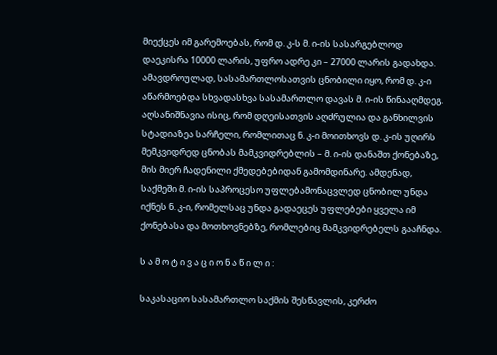მიექცეს იმ გარემოებას, რომ დ. კ-ს მ. ი-ის სასარგებლოდ დაეკისრა 10000 ლარის, უფრო ადრე კი – 27000 ლარის გადახდა. ამავდროულად, სასამართლოსათვის ცნობილი იყო, რომ დ. კ-ი აწარმოებდა სხვადასხვა სასამართლო დავას მ. ი-ის წინააღმდეგ. აღსანიშნავია ისიც, რომ დღეისათვის აღძრულია და განხილვის სტადიაზეა სარჩელი, რომლითაც ნ. კ-ი მოითხოვს დ. კ-ის უღირს მემკვიდრედ ცნობას მამკვიდრებლის – მ. ი-ის დანაშთ ქონებაზე, მის მიერ ჩადენილი ქმედებებიდან გამომდინარე. ამდენად, საქმეში მ. ი-ის საპროცესო უფლებამონაცვლედ ცნობილ უნდა იქნეს ნ. კ-ი, რომელსაც უნდა გადაეცეს უფლებები ყველა იმ ქონებასა და მოთხოვნებზე, რომლებიც მამკვიდრებელს გააჩნდა.

ს ა მ ო ტ ი ვ ა ც ი ო ნ ა წ ი ლ ი :

საკასაციო სასამართლო საქმის შესწავლის, კერძო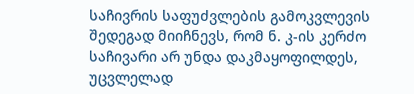საჩივრის საფუძვლების გამოკვლევის შედეგად მიიჩნევს, რომ ნ. კ-ის კერძო საჩივარი არ უნდა დაკმაყოფილდეს, უცვლელად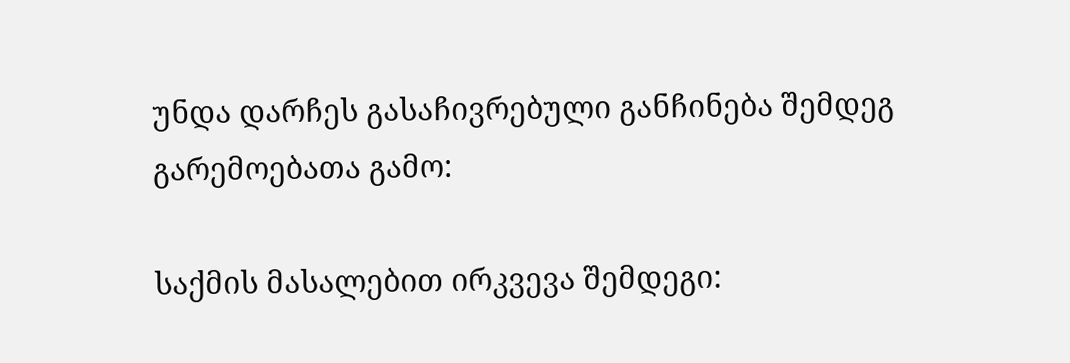უნდა დარჩეს გასაჩივრებული განჩინება შემდეგ გარემოებათა გამო:

საქმის მასალებით ირკვევა შემდეგი: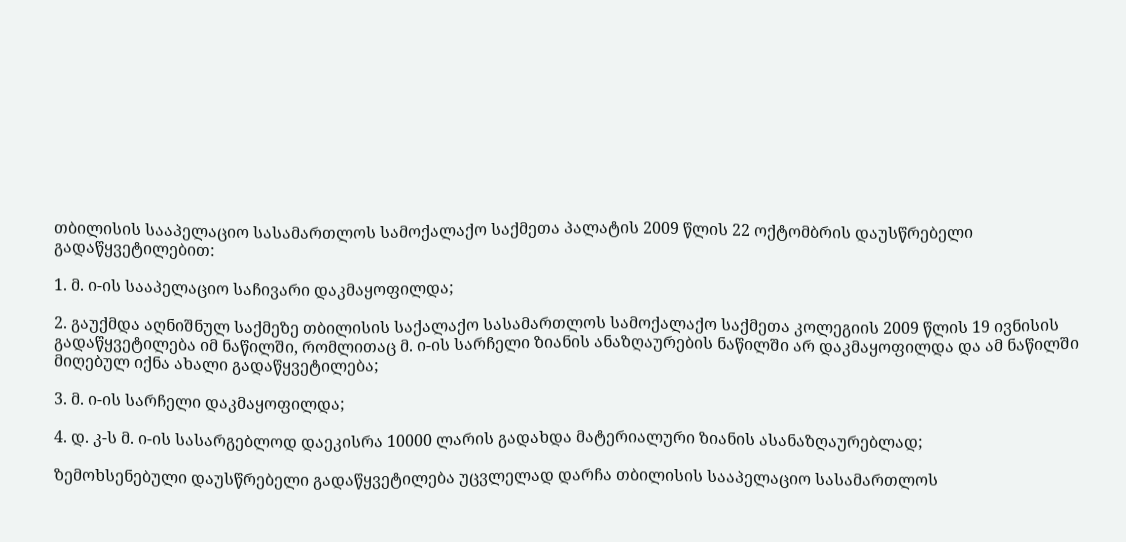თბილისის სააპელაციო სასამართლოს სამოქალაქო საქმეთა პალატის 2009 წლის 22 ოქტომბრის დაუსწრებელი გადაწყვეტილებით:

1. მ. ი-ის სააპელაციო საჩივარი დაკმაყოფილდა;

2. გაუქმდა აღნიშნულ საქმეზე თბილისის საქალაქო სასამართლოს სამოქალაქო საქმეთა კოლეგიის 2009 წლის 19 ივნისის გადაწყვეტილება იმ ნაწილში, რომლითაც მ. ი-ის სარჩელი ზიანის ანაზღაურების ნაწილში არ დაკმაყოფილდა და ამ ნაწილში მიღებულ იქნა ახალი გადაწყვეტილება;

3. მ. ი-ის სარჩელი დაკმაყოფილდა;

4. დ. კ-ს მ. ი-ის სასარგებლოდ დაეკისრა 10000 ლარის გადახდა მატერიალური ზიანის ასანაზღაურებლად;

ზემოხსენებული დაუსწრებელი გადაწყვეტილება უცვლელად დარჩა თბილისის სააპელაციო სასამართლოს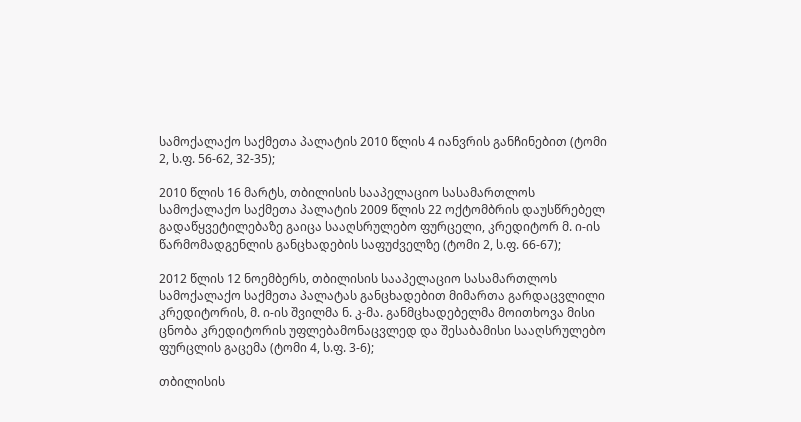სამოქალაქო საქმეთა პალატის 2010 წლის 4 იანვრის განჩინებით (ტომი 2, ს.ფ. 56-62, 32-35);

2010 წლის 16 მარტს, თბილისის სააპელაციო სასამართლოს სამოქალაქო საქმეთა პალატის 2009 წლის 22 ოქტომბრის დაუსწრებელ გადაწყვეტილებაზე გაიცა სააღსრულებო ფურცელი, კრედიტორ მ. ი-ის წარმომადგენლის განცხადების საფუძველზე (ტომი 2, ს.ფ. 66-67);

2012 წლის 12 ნოემბერს, თბილისის სააპელაციო სასამართლოს სამოქალაქო საქმეთა პალატას განცხადებით მიმართა გარდაცვლილი კრედიტორის, მ. ი-ის შვილმა ნ. კ-მა. განმცხადებელმა მოითხოვა მისი ცნობა კრედიტორის უფლებამონაცვლედ და შესაბამისი სააღსრულებო ფურცლის გაცემა (ტომი 4, ს.ფ. 3-6);

თბილისის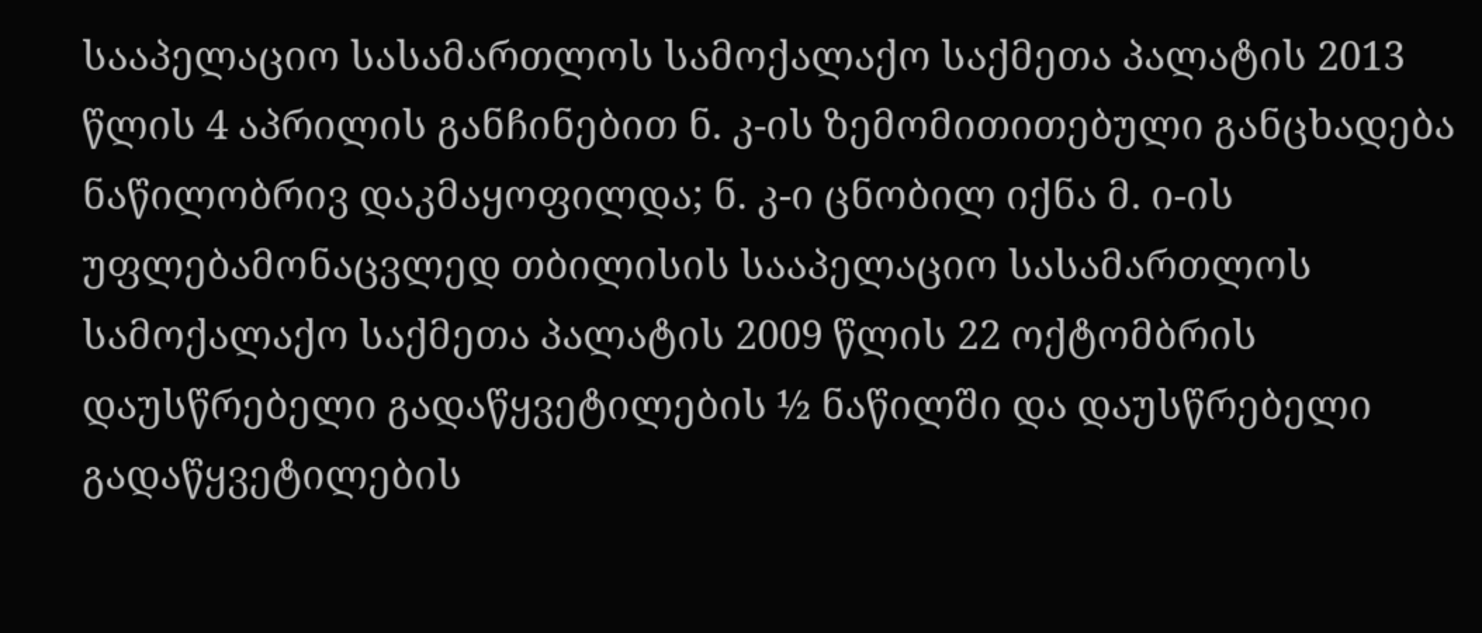სააპელაციო სასამართლოს სამოქალაქო საქმეთა პალატის 2013 წლის 4 აპრილის განჩინებით ნ. კ-ის ზემომითითებული განცხადება ნაწილობრივ დაკმაყოფილდა; ნ. კ-ი ცნობილ იქნა მ. ი-ის უფლებამონაცვლედ თბილისის სააპელაციო სასამართლოს სამოქალაქო საქმეთა პალატის 2009 წლის 22 ოქტომბრის დაუსწრებელი გადაწყვეტილების ½ ნაწილში და დაუსწრებელი გადაწყვეტილების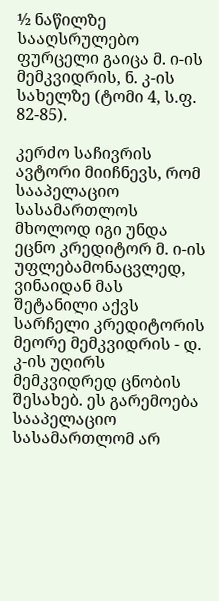½ ნაწილზე სააღსრულებო ფურცელი გაიცა მ. ი-ის მემკვიდრის, ნ. კ-ის სახელზე (ტომი 4, ს.ფ. 82-85).

კერძო საჩივრის ავტორი მიიჩნევს, რომ სააპელაციო სასამართლოს მხოლოდ იგი უნდა ეცნო კრედიტორ მ. ი-ის უფლებამონაცვლედ, ვინაიდან მას შეტანილი აქვს სარჩელი კრედიტორის მეორე მემკვიდრის - დ. კ-ის უღირს მემკვიდრედ ცნობის შესახებ. ეს გარემოება სააპელაციო სასამართლომ არ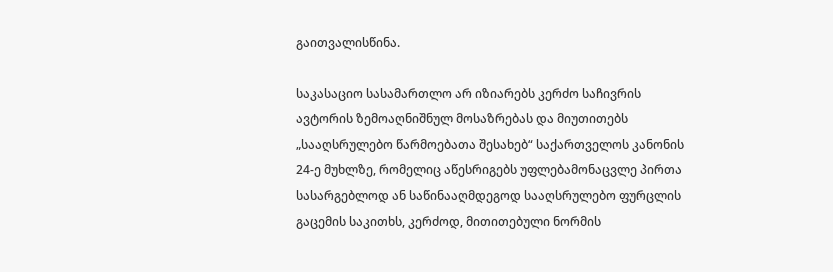გაითვალისწინა.

საკასაციო სასამართლო არ იზიარებს კერძო საჩივრის ავტორის ზემოაღნიშნულ მოსაზრებას და მიუთითებს „სააღსრულებო წარმოებათა შესახებ“ საქართველოს კანონის 24-ე მუხლზე, რომელიც აწესრიგებს უფლებამონაცვლე პირთა სასარგებლოდ ან საწინააღმდეგოდ სააღსრულებო ფურცლის გაცემის საკითხს, კერძოდ, მითითებული ნორმის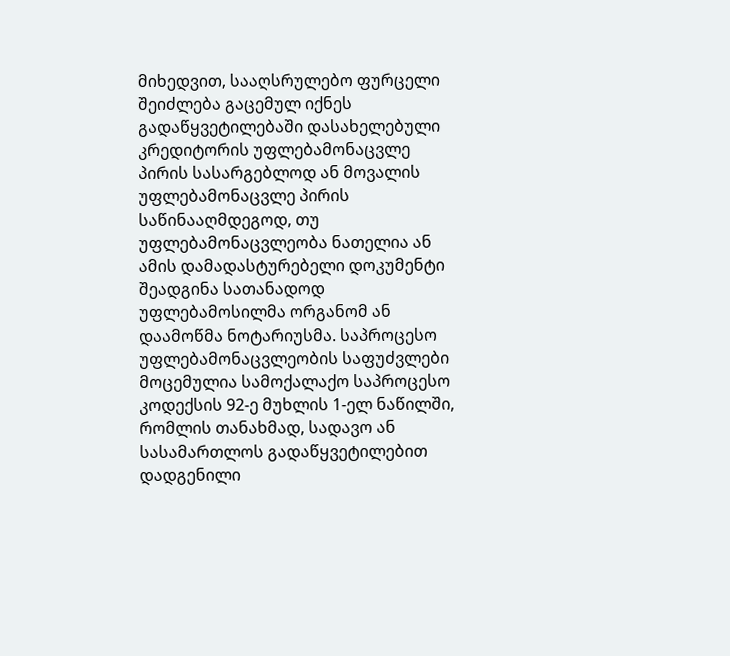მიხედვით, სააღსრულებო ფურცელი შეიძლება გაცემულ იქნეს გადაწყვეტილებაში დასახელებული კრედიტორის უფლებამონაცვლე პირის სასარგებლოდ ან მოვალის უფლებამონაცვლე პირის საწინააღმდეგოდ, თუ უფლებამონაცვლეობა ნათელია ან ამის დამადასტურებელი დოკუმენტი შეადგინა სათანადოდ უფლებამოსილმა ორგანომ ან დაამოწმა ნოტარიუსმა. საპროცესო უფლებამონაცვლეობის საფუძვლები მოცემულია სამოქალაქო საპროცესო კოდექსის 92-ე მუხლის 1-ელ ნაწილში, რომლის თანახმად, სადავო ან სასამართლოს გადაწყვეტილებით დადგენილი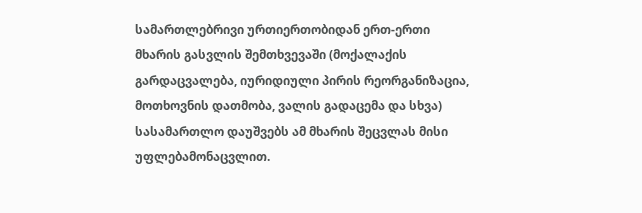სამართლებრივი ურთიერთობიდან ერთ-ერთი მხარის გასვლის შემთხვევაში (მოქალაქის გარდაცვალება, იურიდიული პირის რეორგანიზაცია, მოთხოვნის დათმობა, ვალის გადაცემა და სხვა) სასამართლო დაუშვებს ამ მხარის შეცვლას მისი უფლებამონაცვლით.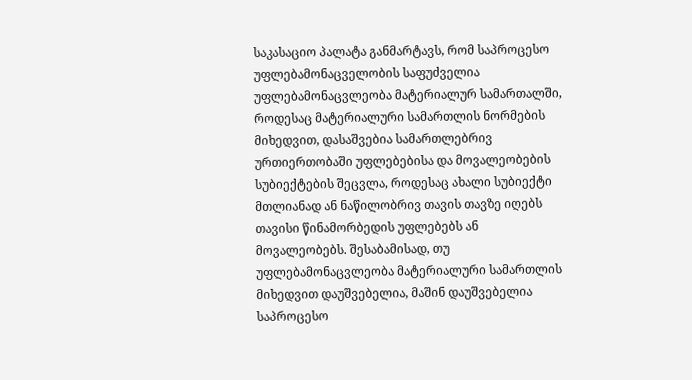საკასაციო პალატა განმარტავს, რომ საპროცესო უფლებამონაცველობის საფუძველია უფლებამონაცვლეობა მატერიალურ სამართალში, როდესაც მატერიალური სამართლის ნორმების მიხედვით, დასაშვებია სამართლებრივ ურთიერთობაში უფლებებისა და მოვალეობების სუბიექტების შეცვლა, როდესაც ახალი სუბიექტი მთლიანად ან ნაწილობრივ თავის თავზე იღებს თავისი წინამორბედის უფლებებს ან მოვალეობებს. შესაბამისად, თუ უფლებამონაცვლეობა მატერიალური სამართლის მიხედვით დაუშვებელია, მაშინ დაუშვებელია საპროცესო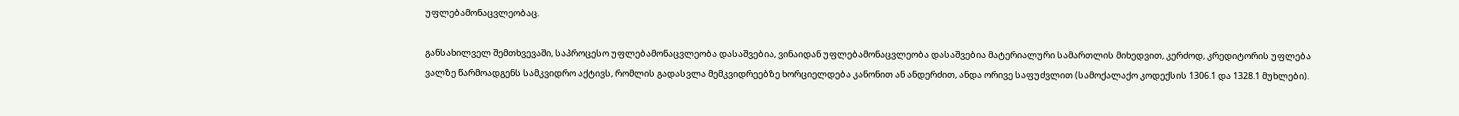უფლებამონაცვლეობაც.

განსახილველ შემთხვევაში, საპროცესო უფლებამონაცვლეობა დასაშვებია, ვინაიდან უფლებამონაცვლეობა დასაშვებია მატერიალური სამართლის მიხედვით, კერძოდ, კრედიტორის უფლება ვალზე წარმოადგენს სამკვიდრო აქტივს, რომლის გადასვლა მემკვიდრეებზე ხორციელდება კანონით ან ანდერძით, ანდა ორივე საფუძვლით (სამოქალაქო კოდექსის 1306.1 და 1328.1 მუხლები).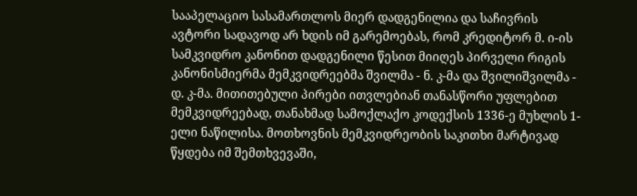სააპელაციო სასამართლოს მიერ დადგენილია და საჩივრის ავტორი სადავოდ არ ხდის იმ გარემოებას, რომ კრედიტორ მ. ი-ის სამკვიდრო კანონით დადგენილი წესით მიიღეს პირველი რიგის კანონისმიერმა მემკვიდრეებმა შვილმა - ნ. კ-მა და შვილიშვილმა - დ. კ-მა. მითითებული პირები ითვლებიან თანასწორი უფლებით მემკვიდრეებად, თანახმად სამოქლაქო კოდექსის 1336-ე მუხლის 1-ელი ნაწილისა. მოთხოვნის მემკვიდრეობის საკითხი მარტივად წყდება იმ შემთხვევაში,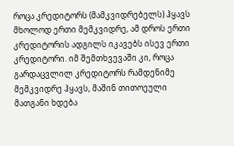როცა კრედიტორს (მამკვიდრებელს) ჰყავს მხოლოდ ერთი მემკვიდრე, ამ დროს ერთი კრედიტორის ადგილს იკავებს ისევ ერთი კრედიტორი. იმ შემთხვევაში კი, როცა გარდაცვლილ კრედიტორს რამდენიმე მემკვიდრე ჰყავს, მაშინ თითოეული მათგანი ხდება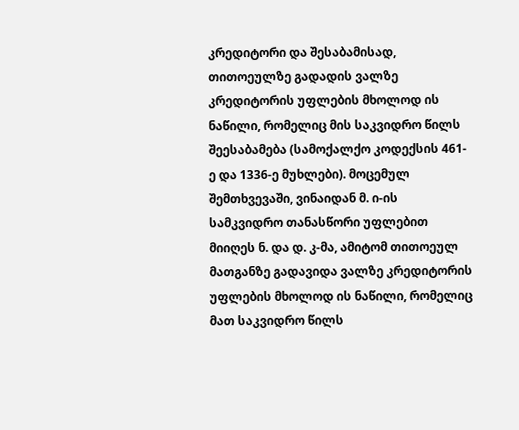კრედიტორი და შესაბამისად, თითოეულზე გადადის ვალზე კრედიტორის უფლების მხოლოდ ის ნაწილი, რომელიც მის საკვიდრო წილს შეესაბამება (სამოქალქო კოდექსის 461-ე და 1336-ე მუხლები). მოცემულ შემთხვევაში, ვინაიდან მ. ი-ის სამკვიდრო თანასწორი უფლებით მიიღეს ნ. და დ. კ-მა, ამიტომ თითოეულ მათგანზე გადავიდა ვალზე კრედიტორის უფლების მხოლოდ ის ნაწილი, რომელიც მათ საკვიდრო წილს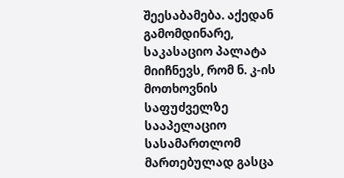შეესაბამება. აქედან გამომდინარე, საკასაციო პალატა მიიჩნევს, რომ ნ. კ-ის მოთხოვნის საფუძველზე სააპელაციო სასამართლომ მართებულად გასცა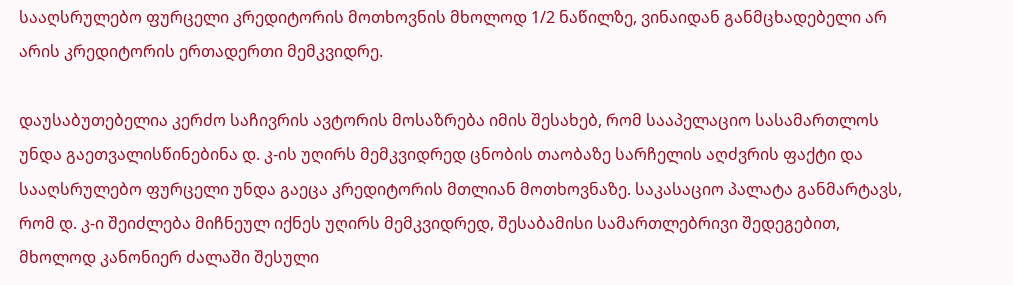სააღსრულებო ფურცელი კრედიტორის მოთხოვნის მხოლოდ 1/2 ნაწილზე, ვინაიდან განმცხადებელი არ არის კრედიტორის ერთადერთი მემკვიდრე.

დაუსაბუთებელია კერძო საჩივრის ავტორის მოსაზრება იმის შესახებ, რომ სააპელაციო სასამართლოს უნდა გაეთვალისწინებინა დ. კ-ის უღირს მემკვიდრედ ცნობის თაობაზე სარჩელის აღძვრის ფაქტი და სააღსრულებო ფურცელი უნდა გაეცა კრედიტორის მთლიან მოთხოვნაზე. საკასაციო პალატა განმარტავს, რომ დ. კ-ი შეიძლება მიჩნეულ იქნეს უღირს მემკვიდრედ, შესაბამისი სამართლებრივი შედეგებით, მხოლოდ კანონიერ ძალაში შესული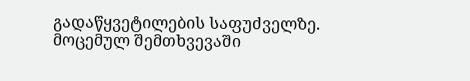გადაწყვეტილების საფუძველზე. მოცემულ შემთხვევაში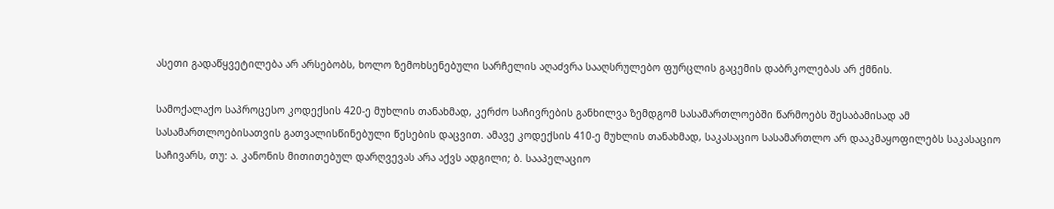ასეთი გადაწყვეტილება არ არსებობს, ხოლო ზემოხსენებული სარჩელის აღაძვრა სააღსრულებო ფურცლის გაცემის დაბრკოლებას არ ქმნის.

სამოქალაქო საპროცესო კოდექსის 420-ე მუხლის თანახმად, კერძო საჩივრების განხილვა ზემდგომ სასამართლოებში წარმოებს შესაბამისად ამ სასამართლოებისათვის გათვალისწინებული წესების დაცვით. ამავე კოდექსის 410-ე მუხლის თანახმად, საკასაციო სასამართლო არ დააკმაყოფილებს საკასაციო საჩივარს, თუ: ა. კანონის მითითებულ დარღვევას არა აქვს ადგილი; ბ. სააპელაციო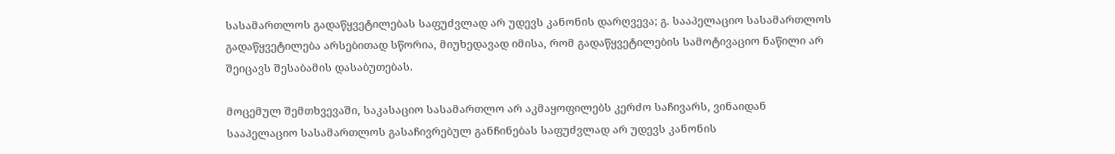სასამართლოს გადაწყვეტილებას საფუძვლად არ უდევს კანონის დარღვევა; გ. სააპელაციო სასამართლოს გადაწყვეტილება არსებითად სწორია, მიუხედავად იმისა, რომ გადაწყვეტილების სამოტივაციო ნაწილი არ შეიცავს შესაბამის დასაბუთებას.

მოცემულ შემთხვევაში, საკასაციო სასამართლო არ აკმაყოფილებს კერძო საჩივარს, ვინაიდან სააპელაციო სასამართლოს გასაჩივრებულ განჩინებას საფუძვლად არ უდევს კანონის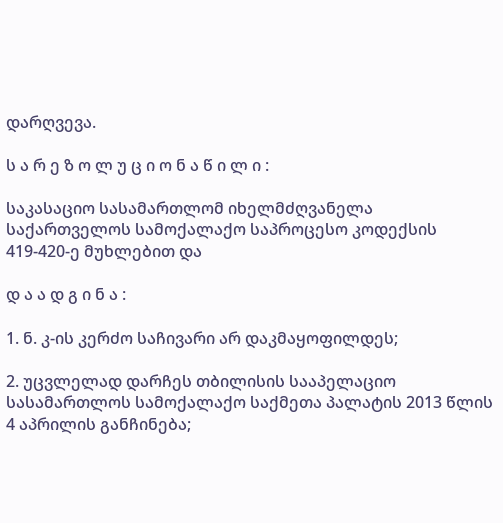დარღვევა.

ს ა რ ე ზ ო ლ უ ც ი ო ნ ა წ ი ლ ი :

საკასაციო სასამართლომ იხელმძღვანელა საქართველოს სამოქალაქო საპროცესო კოდექსის 419-420-ე მუხლებით და

დ ა ა დ გ ი ნ ა :

1. ნ. კ-ის კერძო საჩივარი არ დაკმაყოფილდეს;

2. უცვლელად დარჩეს თბილისის სააპელაციო სასამართლოს სამოქალაქო საქმეთა პალატის 2013 წლის 4 აპრილის განჩინება;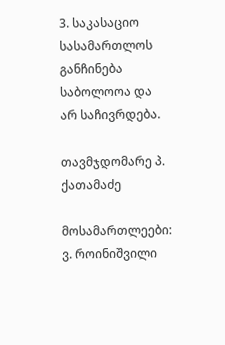3. საკასაციო სასამართლოს განჩინება საბოლოოა და არ საჩივრდება.

თავმჯდომარე პ. ქათამაძე

მოსამართლეები: ვ. როინიშვილი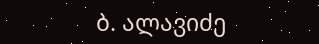ბ. ალავიძე